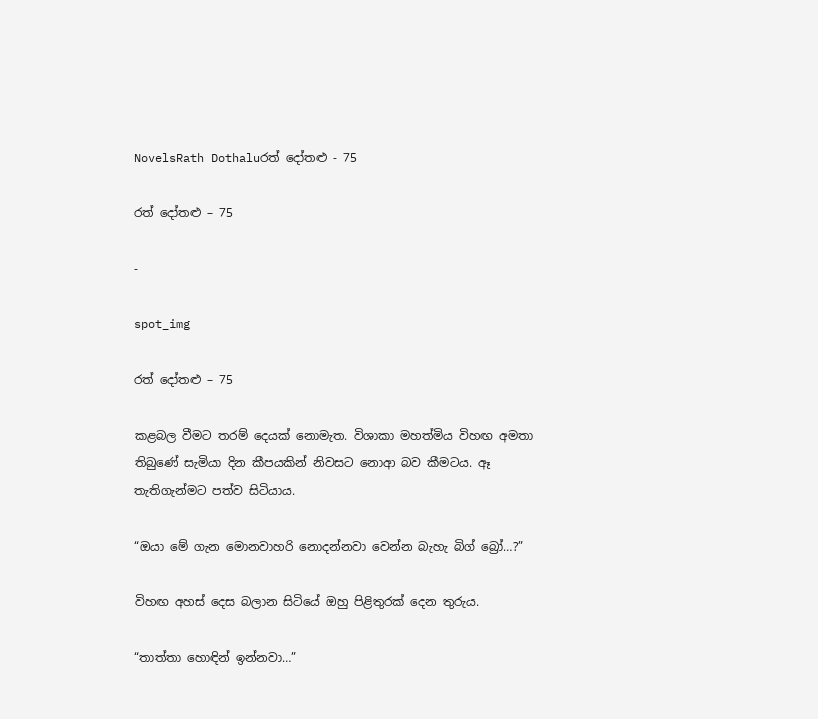NovelsRath Dothaluරත් දෝතළු - 75

රත් දෝතළු – 75

-

spot_img

රත් දෝතළු – 75

කළබල වීමට තරම් දෙයක් නොමැත. විශාකා මහත්මිය විහඟ අමතා තිබුණේ සැමියා දින කීපයකින් නිවසට නොආ බව කීමටය. ඈ තැතිගැන්මට පත්ව සිටියාය.

“ඔයා මේ ගැන මොනවාහරි නොදන්නවා වෙන්න බැහැ බිග් බ්‍රෝ…?”

විහඟ අහස් දෙස බලාන සිටියේ ඔහු පිළිතුරක් දෙන තුරුය.

“තාත්තා හොඳින් ඉන්නවා…”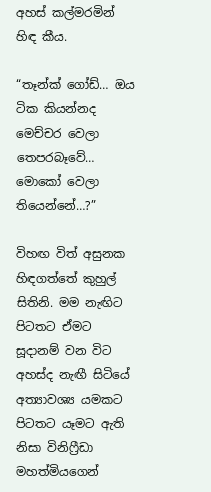අහස් කල්මරමින් හිඳ කීය.

“තෑන්ක් ගෝඩ්… ඔය ටික කියන්නද මෙච්චර වෙලා තෙපරබෑවේ… මොකෝ වෙලා තියෙන්නේ…?”

විහඟ විත් අසුනක හිඳගත්තේ කුහුල් සිතිනි. මම නැඟිට පිටතට ඒමට සූදානම් වන විට අහස්ද නැඟී සිටියේ අත්‍යාවශ්‍ය යමකට පිටතට යෑමට ඇති නිසා විනිෆ්‍රීඩා මහත්මියගෙන්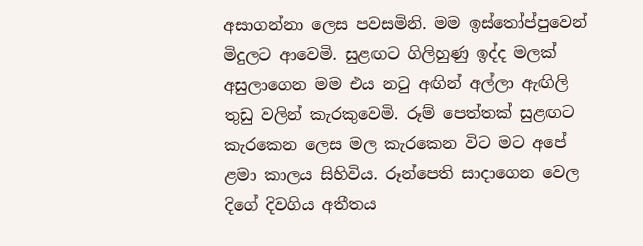අසාගන්නා ලෙස පවසමිනි. මම ඉස්තෝප්පුවෙන් මිදුලට ආවෙමි. සුළඟට ගිලිහුණු ඉද්ද මලක් අසුලාගෙන මම එය නටු අඟින් අල්ලා ඇඟිලි තුඩු වලින් කැරකුවෙමි. රූම් පෙත්තක් සුළඟට කැරකෙන ලෙස මල කැරකෙන විට මට අපේ ළමා කාලය සිහිවිය. රූන්පෙති සාදාගෙන වෙල දිගේ දිවගිය අතීතය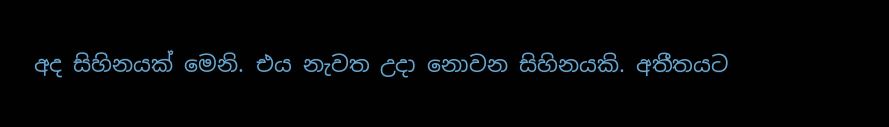අද සිහිනයක් මෙනි. එය නැවත උදා නොවන සිහිනයකි. අතීතයට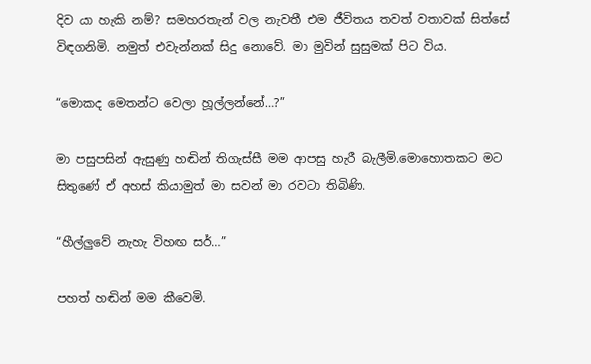දිව යා හැකි නම්? සමහරතැන් වල නැවතී එම ජීවිතය තවත් වතාවක් සිත්සේ විඳගනිමි. නමුත් එවැන්නක් සිදු නොවේ. මා මුවින් සුසුමක් පිට විය.

“මොකද මෙතන්ට වෙලා හූල්ලන්නේ…?”

මා පසුපසින් ඇසුණු හඬින් තිගැස්සී මම ආපසු හැරී බැලීමි.මොහොතකට මට සිතුණේ ඒ අහස් කියාමුත් මා සවන් මා රවටා තිබිණි.

“හීල්ලුවේ නැහැ විහඟ සර්…”

පහත් හඬින් මම කීවෙමි.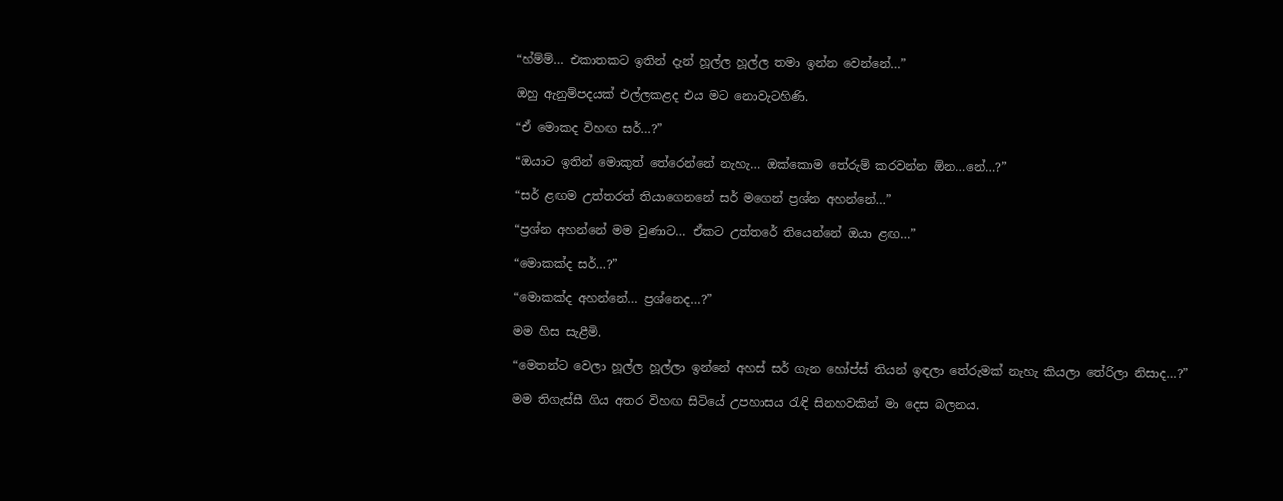“හ්ම්ම්… එකාතකට ඉතින් දැන් හූල්ල හූල්ල තමා ඉන්න වෙන්නේ…”

ඔහු ඇනුම්පදයක් එල්ලකළද එය මට නොවැටහිණි.

“ඒ මොකද විහඟ සර්…?”

“ඔයාට ඉතින් මොකුත් තේරෙන්නේ නැහැ… ඔක්කොම තේරුම් කරවන්න ඕන…නේ…?”

“සර් ළඟම උත්තරත් තියාගෙනනේ සර් මගෙන් ප්‍රශ්න අහන්නේ…”

“ප්‍රශ්න අහන්නේ මම වුණාට… ඒකට උත්තරේ තියෙන්නේ ඔයා ළඟ…”

“මොකක්ද සර්…?”

“මොකක්ද අහන්නේ… ප්‍රශ්නෙද…?”

මම හිස සැළීමි.

“මෙතන්ට වෙලා හූල්ල හූල්ලා ඉන්නේ අහස් සර් ගැන හෝප්ස් තියන් ඉඳලා තේරුමක් නැහැ කියලා තේරිලා නිසාද…?”

මම තිගැස්සී ගිය අතර විහඟ සිටියේ උපහාසය රැඳි සිනහවකින් මා දෙස බලනය.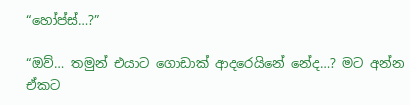“හෝප්ස්…?”

“ඔව්… තමුන් එයාට ගොඩාක් ආදරෙයිනේ නේද…? මට අන්න ඒකට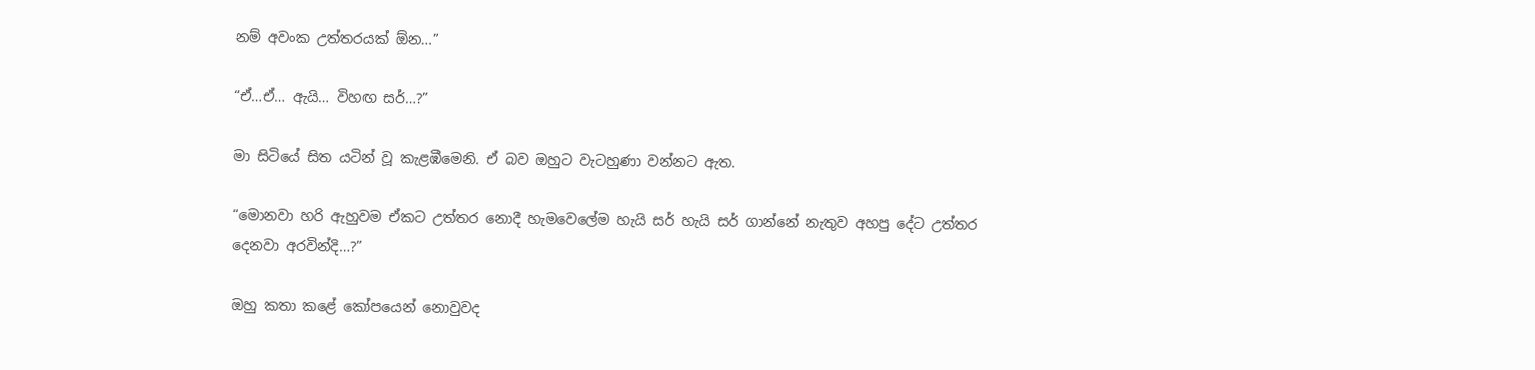නම් අවංක උත්තරයක් ඕන…”

“ඒ…ඒ… ඇයි… විහඟ සර්…?”

මා සිටියේ සිත යටින් වූ කැළඹීමෙනි. ඒ බව ඔහුට වැටහුණා වන්නට ඇත.

“මොනවා හරි ඇහුවම ඒකට උත්තර නොදී හැමවෙලේම හැයි සර් හැයි සර් ගාන්නේ නැතුව අහපු දේට උත්තර දෙනවා අරවින්දි…?”

ඔහු කතා කළේ කෝපයෙන් නොවුවද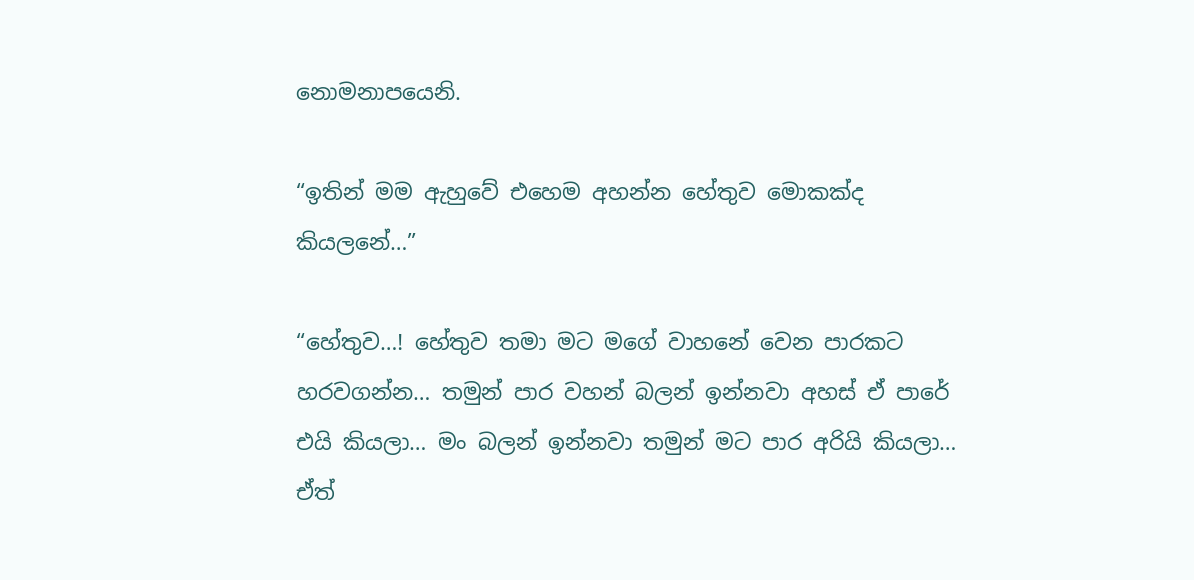නොමනාපයෙනි.

“ඉතින් මම ඇහුවේ එහෙම අහන්න හේතුව මොකක්ද කියලනේ…”

“හේතුව…! හේතුව තමා මට මගේ වාහනේ වෙන පාරකට හරවගන්න… තමුන් පාර වහන් බලන් ඉන්නවා අහස් ඒ පාරේ එයි කියලා… මං බලන් ඉන්නවා තමුන් මට පාර අරියි කියලා… ඒත්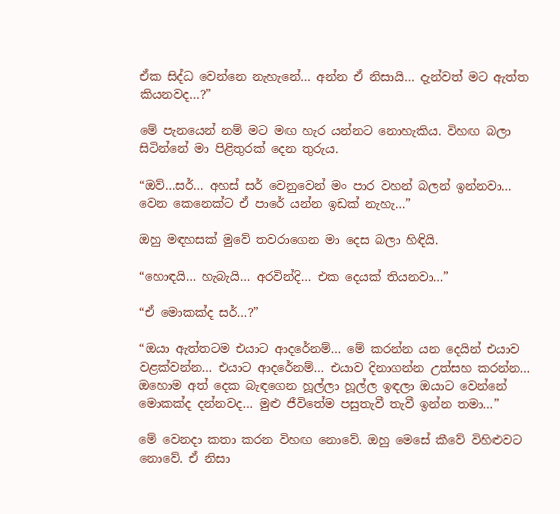ඒක සිද්ධ වෙන්නෙ නැහැනේ… අන්න ඒ නිසායි… දැන්වත් මට ඇත්ත කියනවද…?”

මේ පැනයෙන් නම් මට මඟ හැර යන්නට නොහැකිය. විහඟ බලා සිටින්නේ මා පිළිතුරක් දෙන තුරුය.

“ඔව්…සර්… අහස් සර් වෙනුවෙන් මං පාර වහන් බලන් ඉන්නවා… වෙන කෙනෙක්ට ඒ පාරේ යන්න ඉඩක් නැහැ…”

ඔහු මඳහසක් මුවේ තවරාගෙන මා දෙස බලා හිඳියි.

“හොඳයි… හැබැයි… අරවින්දි… එක දෙයක් තියනවා…”

“ඒ මොකක්ද සර්…?”

“ඔයා ඇත්තටම එයාට ආදරේනම්… මේ කරන්න යන දෙයින් එයාව වළක්වන්න… එයාට ආදරේනම්… එයාව දිනාගන්න උත්සහ කරන්න… ඔහොම අත් දෙක බැඳගෙන හූල්ලා හූල්ල ඉඳලා ඔයාට වෙන්නේ මොකක්ද දන්නවද… මුළු ජීවිතේම පසුතැවී තැවී ඉන්න තමා…”

මේ වෙනදා කතා කරන විහඟ නොවේ. ඔහු මෙසේ කීවේ විහිළුවට නොවේ. ඒ නිසා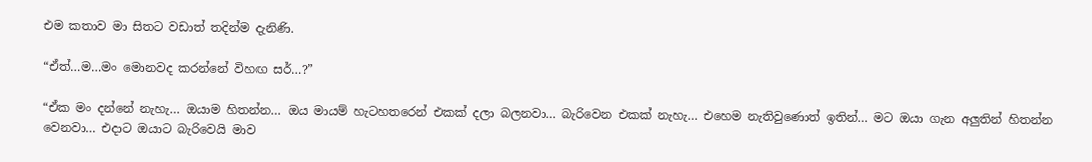එම කතාව මා සිතට වඩාත් තදින්ම දැනිණි.

“ඒත්…ම…මං මොනවද කරන්නේ විහඟ සර්…?”

“ඒක මං දන්නේ නැහැ… ඔයාම හිතන්න… ඔය මායම් හැටහතරෙන් එකක් දලා බලනවා… බැරිවෙන එකක් නැහැ… එහෙම නැතිවුණොත් ඉතින්… මට ඔයා ගැන අලුතින් හිතන්න වෙනවා… එදාට ඔයාට බැරිවෙයි මාව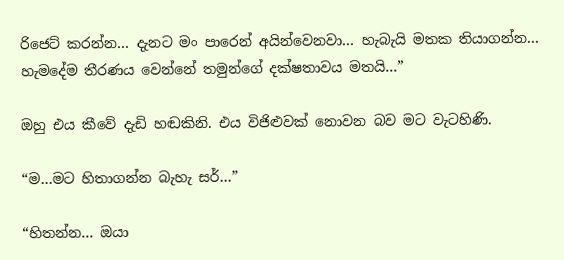රිජෙට් කරන්න… දැනට මං පාරෙන් අයින්වෙනවා… හැබැයි මතක තියාගන්න… හැමදේම තීරණය වෙන්නේ තමුන්ගේ දක්ෂතාවය මතයි…”

ඔහු එය කීවේ දැඩි හඬකිනි. එය විජිළුවක් නොවන බව මට වැටහිණි.

“ම…මට හිතාගන්න බැහැ සර්…”

“හිතන්න… ඔයා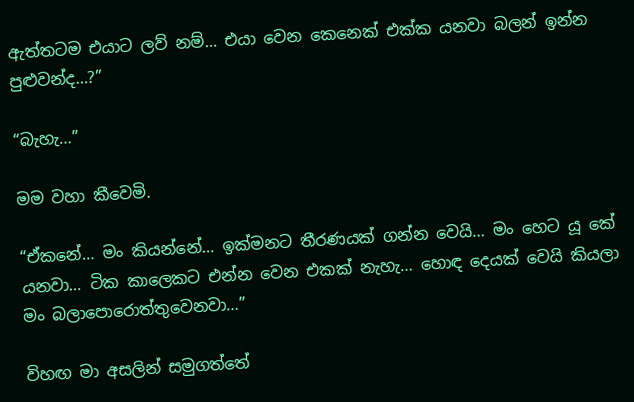ඇත්තටම එයාට ලව් නම්… එයා වෙන කෙනෙක් එක්ක යනවා බලන් ඉන්න පුළුවන්ද…?”

“බැහැ…”

මම වහා කීවෙමි.

“ඒකනේ… මං කියන්නේ… ඉක්මනට තීරණයක් ගන්න වෙයි… මං හෙට යූ කේ යනවා… ටික කාලෙකට එන්න වෙන එකක් නැහැ… හොඳ දෙයක් වෙයි කියලා මං බලාපොරොත්තුවෙනවා…”

විහඟ මා අසලින් සමුගත්තේ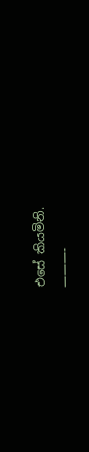එසේ කියමිනි.
———-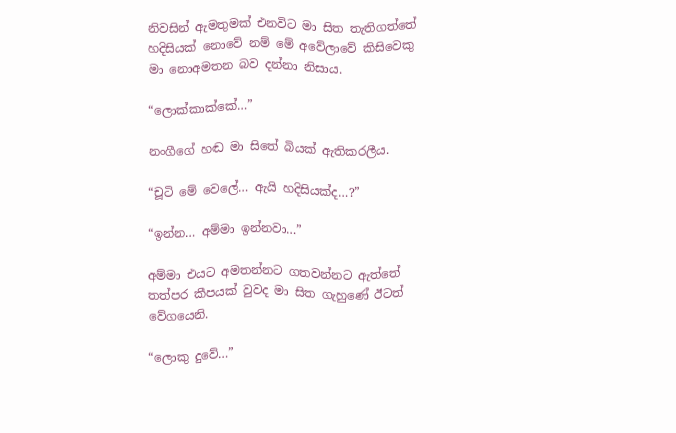නිවසින් ඇමතුමක් එනවිට මා සිත තැතිගත්තේ හදිසියක් නොවේ නම් මේ අවේලාවේ කිසිවෙකු මා නොඅමතන බව දන්නා නිසාය.

“ලොක්කාක්කේ…”

නංගීගේ හඬ මා සිතේ බියක් ඇතිකරලීය.

“චූටි මේ වෙලේ… ඇයි හදිසියක්ද…?”

“ඉන්න… අම්මා ඉන්නවා…”

අම්මා එයට අමතන්නට ගතවන්නට ඇත්තේ තත්පර කීපයක් වුවද මා සිත ගැහුණේ ඊටත් වේගයෙනි.

“ලොකු දුවේ…”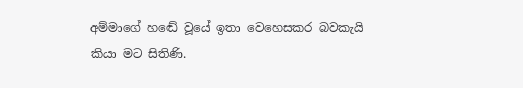අම්මාගේ හඬේ වූයේ ඉතා වෙහෙසකර බවකැයි කියා මට සිතිණි.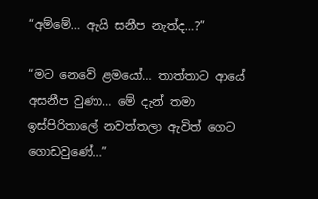“අම්මේ… ඇයි සනීප නැත්ද…?”

“මට නෙවේ ළමයෝ… තාත්තාට ආයේ අසනීප වුණා… මේ දැන් තමා ඉස්පිරිතාලේ නවත්තලා ඇවිත් ගෙට ගොඩවුණේ…”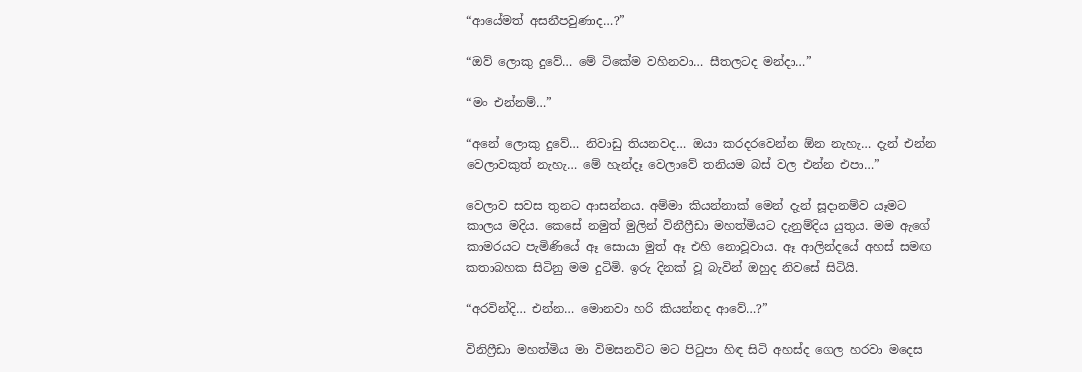“ආයේමත් අසනීපවුණාද…?”

“ඔව් ලොකු දුවේ… මේ ටිකේම වහිනවා… සීතලටද මන්දා…”

“මං එන්නම්…”

“අනේ ලොකු දුවේ… නිවාඩු තියනවද… ඔයා කරදරවෙන්න ඕන නැහැ… දැන් එන්න වෙලාවකුත් නැහැ… මේ හැන්දෑ වෙලාවේ තනියම බස් වල එන්න එපා…”

වෙලාව සවස තුනට ආසන්නය. අම්මා කියන්නාක් මෙන් දැන් සූදානම්ව යෑමට කාලය මදිය. කෙසේ නමුත් මුලින් විනීෆ්‍රීඩා මහත්මියට දැනුම්දිය යුතුය. මම ඇගේ කාමරයට පැමිණියේ ඈ සොයා මුත් ඈ එහි නොවූවාය. ඈ ආලින්දයේ අහස් සමඟ කතාබහක සිටිනු මම දුටිමි. ඉරු දිනක් වූ බැවින් ඔහුද නිවසේ සිටියි.

“අරවින්දි… එන්න… මොනවා හරි කියන්නද ආවේ…?”

විනිෆ්‍රීඩා මහත්මිය මා විමසනවිට මට පිටුපා හිඳ සිටි අහස්ද ගෙල හරවා මදෙස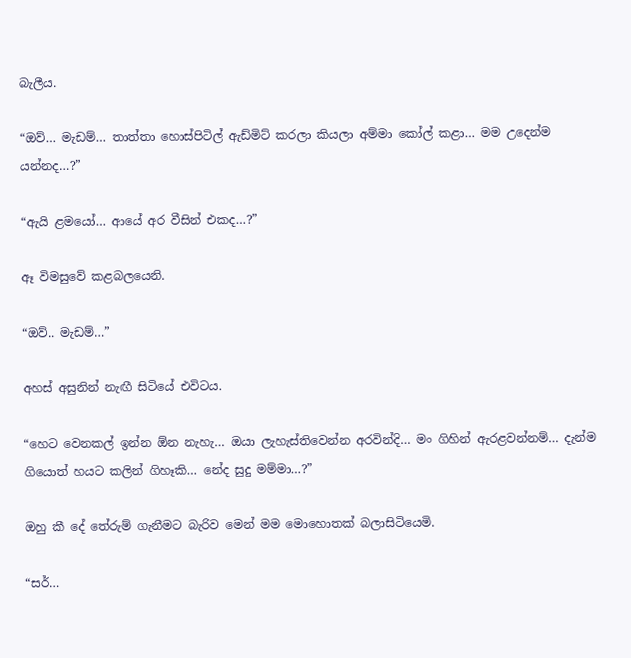බැලීය.

“ඔව්… මැඩම්… තාත්තා හොස්පිටිල් ඇඩ්මිට් කරලා කියලා අම්මා කෝල් කළා… මම උදෙන්ම යන්නද…?”

“ඇයි ළමයෝ… ආයේ අර වීසින් එකද…?”

ඈ විමසුවේ කළබලයෙනි.

“ඔව්.. මැඩම්…”

අහස් අසුනින් නැඟී සිටියේ එවිටය.

“හෙට වෙනකල් ඉන්න ඕන නැහැ… ඔයා ලැහැස්තිවෙන්න අරවින්දි… මං ගිහින් ඇරළවන්නම්… දැන්ම ගියොත් හයට කලින් ගිහෑකි… නේද සුදු මම්මා…?”

ඔහු කී දේ තේරුම් ගැනීමට බැරිව මෙන් මම මොහොතක් බලාසිටියෙමි.

“සර්…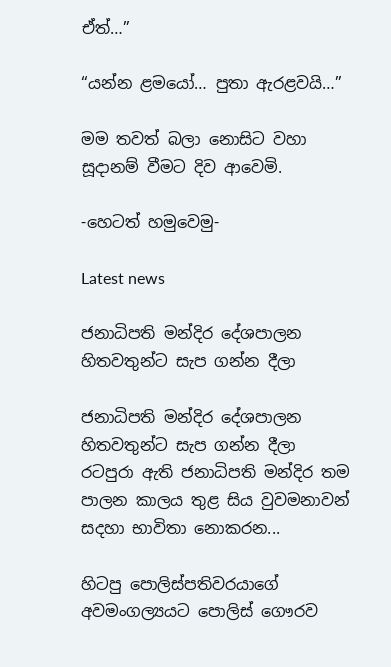ඒත්…”

“යන්න ළමයෝ… පුතා ඇරළවයි…”

මම තවත් බලා නොසිට වහා සූදානම් වීමට දිව ආවෙමි.

-හෙටත් හමුවෙමු-

Latest news

ජනාධිපති මන්දිර දේශපාලන හිතවතුන්ට සැප ගන්න දීලා

ජනාධිපති මන්දිර දේශපාලන හිතවතුන්ට සැප ගන්න දීලා රටපුරා ඇති ජනාධිපති මන්දිර තම පාලන කාලය තුළ සිය වුවමනාවන් සදහා භාවිතා නොකරන...

හිටපු පොලිස්පතිවරයාගේ අවමංගල්‍යයට පොලිස් ගෞරව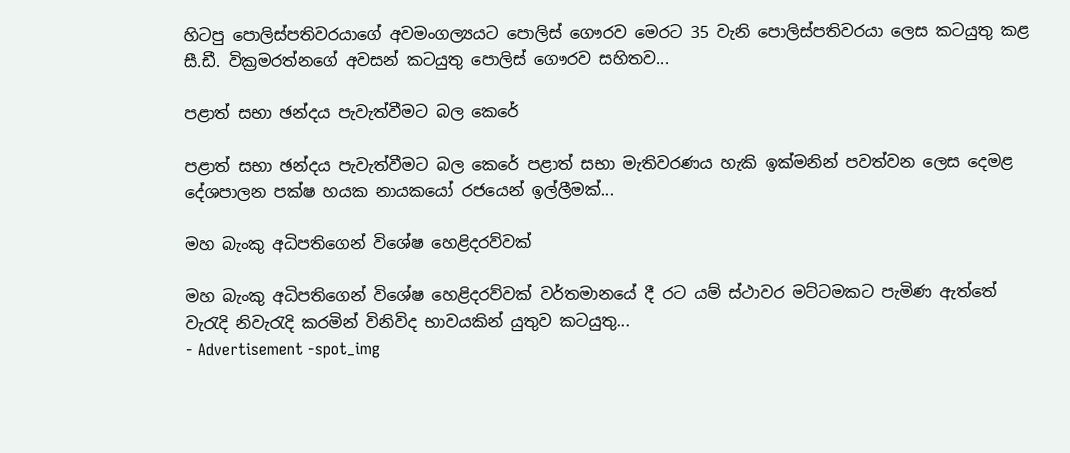හිටපු පොලිස්පතිවරයාගේ අවමංගල්‍යයට පොලිස් ගෞරව මෙරට 35 වැනි පොලිස්පතිවරයා ලෙස කටයුතු කළ සී.ඩී. වික්‍රමරත්නගේ අවසන් කටයුතු පොලිස් ගෞරව සහිතව...

පළාත් සභා ඡන්දය පැවැත්වීමට බල කෙරේ

පළාත් සභා ඡන්දය පැවැත්වීමට බල කෙරේ පළාත් සභා මැතිවරණය හැකි ඉක්මනින් පවත්වන ලෙස දෙමළ දේශපාලන පක්ෂ හයක නායකයෝ රජයෙන් ඉල්ලීමක්...

මහ බැංකු අධිපතිගෙන් විශේෂ හෙළිදරව්වක්

මහ බැංකු අධිපතිගෙන් විශේෂ හෙළිදරව්වක් වර්තමානයේ දී රට යම් ස්ථාවර මට්ටමකට පැමිණ ඇත්තේ වැරැදි නිවැරැදි කරමින් විනිවිද භාවයකින් යුතුව කටයුතු...
- Advertisement -spot_img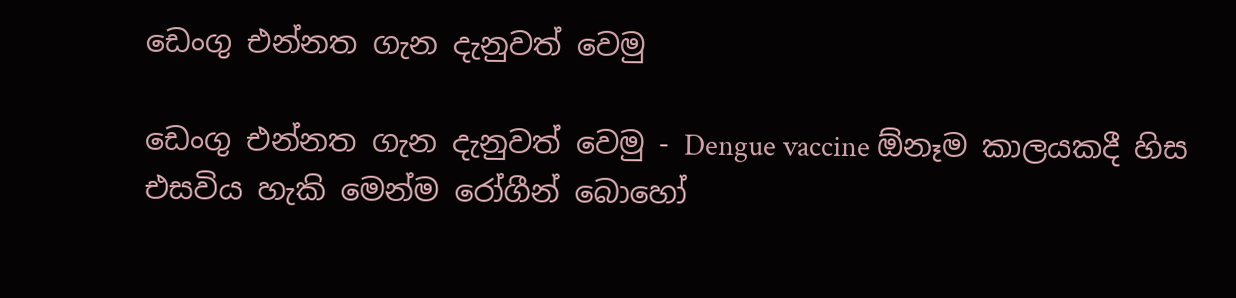ඩෙංගු එන්නත ගැන දැනුවත් වෙමු

ඩෙංගු එන්නත ගැන දැනුවත් වෙමු - Dengue vaccine ඕනෑම කාලයකදී හිස එසවිය හැකි මෙන්ම රෝගීන් බොහෝ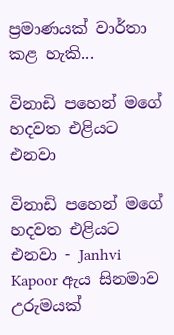ප්‍රමාණයක් වාර්තා කළ හැකි...

විනාඩි පහෙන් මගේ හදවත එළියට එනවා

විනාඩි පහෙන් මගේ හදවත එළියට එනවා - Janhvi Kapoor ඇය සිනමාව උරුමයක්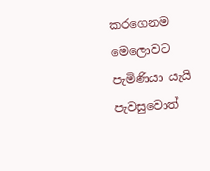කරගෙනම මෙලොවට පැමිණියා යැයි පැවසුවොත්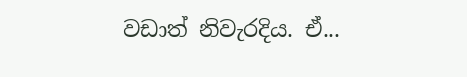වඩාත් නිවැරදිය. ඒ...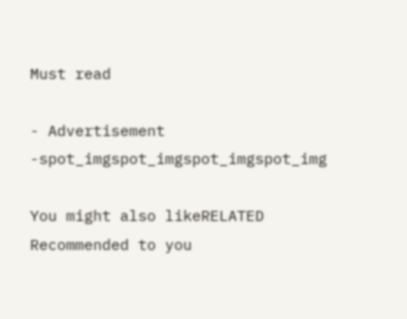Must read

- Advertisement -spot_imgspot_imgspot_imgspot_img

You might also likeRELATED
Recommended to you